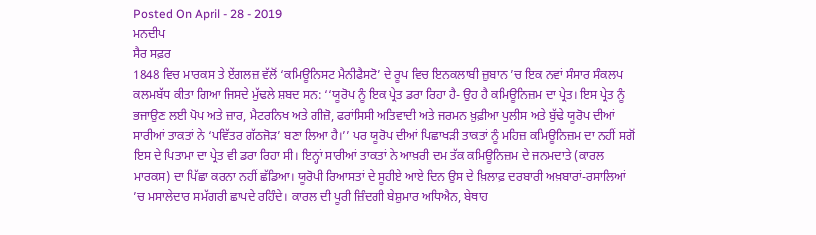Posted On April - 28 - 2019
ਮਨਦੀਪ
ਸੈਰ ਸਫ਼ਰ
1848 ਵਿਚ ਮਾਰਕਸ ਤੇ ਏਂਗਲਜ਼ ਵੱਲੋਂ ‘ਕਮਿਊਨਿਸਟ ਮੈਨੀਫੈਸਟੋ’ ਦੇ ਰੂਪ ਵਿਚ ਇਨਕਲਾਬੀ ਜ਼ੁਬਾਨ ’ਚ ਇਕ ਨਵਾਂ ਸੰਸਾਰ ਸੰਕਲਪ ਕਲਮਬੱਧ ਕੀਤਾ ਗਿਆ ਜਿਸਦੇ ਮੁੱਢਲੇ ਸ਼ਬਦ ਸਨ: ‘‘ਯੂਰੋਪ ਨੂੰ ਇਕ ਪ੍ਰੇਤ ਡਰਾ ਰਿਹਾ ਹੈ- ਉਹ ਹੈ ਕਮਿਊਨਿਜ਼ਮ ਦਾ ਪ੍ਰੇਤ। ਇਸ ਪ੍ਰੇਤ ਨੂੰ ਭਜਾਉਣ ਲਈ ਪੋਪ ਅਤੇ ਜ਼ਾਰ, ਮੈਟਰਨਿਖ ਅਤੇ ਗੀਜ਼ੋ, ਫਰਾਂਸਿਸੀ ਅਤਿਵਾਦੀ ਅਤੇ ਜਰਮਨ ਖ਼ੁਫ਼ੀਆ ਪੁਲੀਸ ਅਤੇ ਬੁੱਢੇ ਯੂਰੋਪ ਦੀਆਂ ਸਾਰੀਆਂ ਤਾਕਤਾਂ ਨੇ ‘ਪਵਿੱਤਰ ਗੱਠਜੋੜ’ ਬਣਾ ਲਿਆ ਹੈ।’’ ਪਰ ਯੂਰੋਪ ਦੀਆਂ ਪਿਛਾਖੜੀ ਤਾਕਤਾਂ ਨੂੰ ਮਹਿਜ਼ ਕਮਿਊਨਿਜ਼ਮ ਦਾ ਨਹੀਂ ਸਗੋਂ ਇਸ ਦੇ ਪਿਤਾਮਾ ਦਾ ਪ੍ਰੇਤ ਵੀ ਡਰਾ ਰਿਹਾ ਸੀ। ਇਨ੍ਹਾਂ ਸਾਰੀਆਂ ਤਾਕਤਾਂ ਨੇ ਆਖ਼ਰੀ ਦਮ ਤੱਕ ਕਮਿਊਨਿਜ਼ਮ ਦੇ ਜਨਮਦਾਤੇ (ਕਾਰਲ ਮਾਰਕਸ) ਦਾ ਪਿੱਛਾ ਕਰਨਾ ਨਹੀਂ ਛੱਡਿਆ। ਯੂਰੋਪੀ ਰਿਆਸਤਾਂ ਦੇ ਸੂਹੀਏ ਆਏ ਦਿਨ ਉਸ ਦੇ ਖ਼ਿਲਾਫ਼ ਦਰਬਾਰੀ ਅਖ਼ਬਾਰਾਂ-ਰਸਾਲਿਆਂ ’ਚ ਮਸਾਲੇਦਾਰ ਸਮੱਗਰੀ ਛਾਪਦੇ ਰਹਿੰਦੇ। ਕਾਰਲ ਦੀ ਪੂਰੀ ਜ਼ਿੰਦਗੀ ਬੇਸ਼ੁਮਾਰ ਅਧਿਐਨ, ਬੇਥਾਹ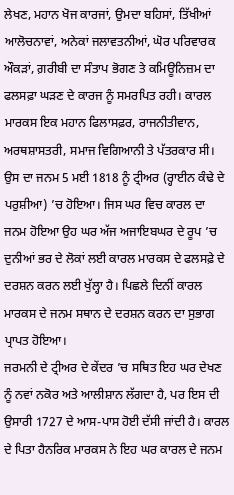ਲੇਖਣ, ਮਹਾਨ ਖੋਜ ਕਾਰਜਾਂ, ਉਮਦਾ ਬਹਿਸਾਂ, ਤਿੱਖੀਆਂ ਆਲੋਚਨਾਵਾਂ, ਅਨੇਕਾਂ ਜਲਾਵਤਨੀਆਂ, ਘੋਰ ਪਰਿਵਾਰਕ ਔਕੜਾਂ, ਗ਼ਰੀਬੀ ਦਾ ਸੰਤਾਪ ਭੋਗਣ ਤੇ ਕਮਿਊਨਿਜ਼ਮ ਦਾ ਫਲਸਫ਼ਾ ਘੜਣ ਦੇ ਕਾਰਜ ਨੂੰ ਸਮਰਪਿਤ ਰਹੀ। ਕਾਰਲ ਮਾਰਕਸ ਇਕ ਮਹਾਨ ਫਿਲਾਸਫ਼ਰ, ਰਾਜਨੀਤੀਵਾਨ, ਅਰਥਸ਼ਾਸਤਰੀ, ਸਮਾਜ ਵਿਗਿਆਨੀ ਤੇ ਪੱਤਰਕਾਰ ਸੀ। ਉਸ ਦਾ ਜਨਮ 5 ਮਈ 1818 ਨੂੰ ਟ੍ਰੀਅਰ (ਰ੍ਹਾਈਨ ਕੰਢੇ ਦੇ ਪਰੁਸ਼ੀਆ) ’ਚ ਹੋਇਆ। ਜਿਸ ਘਰ ਵਿਚ ਕਾਰਲ ਦਾ ਜਨਮ ਹੋਇਆ ਉਹ ਘਰ ਅੱਜ ਅਜਾਇਬਘਰ ਦੇ ਰੂਪ ’ਚ ਦੁਨੀਆਂ ਭਰ ਦੇ ਲੋਕਾਂ ਲਈ ਕਾਰਲ ਮਾਰਕਸ ਦੇ ਫਲਸਫ਼ੇ ਦੇ ਦਰਸ਼ਨ ਕਰਨ ਲਈ ਖੁੱਲ੍ਹਾ ਹੈ। ਪਿਛਲੇ ਦਿਨੀਂ ਕਾਰਲ ਮਾਰਕਸ ਦੇ ਜਨਮ ਸਥਾਨ ਦੇ ਦਰਸ਼ਨ ਕਰਨ ਦਾ ਸੁਭਾਗ ਪ੍ਰਾਪਤ ਹੋਇਆ।
ਜਰਮਨੀ ਦੇ ਟ੍ਰੀਅਰ ਦੇ ਕੇਂਦਰ ’ਚ ਸਥਿਤ ਇਹ ਘਰ ਦੇਖਣ ਨੂੰ ਨਵਾਂ ਨਕੋਰ ਅਤੇ ਆਲੀਸ਼ਾਨ ਲੱਗਦਾ ਹੈ, ਪਰ ਇਸ ਦੀ ਉਸਾਰੀ 1727 ਦੇ ਆਸ-ਪਾਸ ਹੋਈ ਦੱਸੀ ਜਾਂਦੀ ਹੈ। ਕਾਰਲ ਦੇ ਪਿਤਾ ਹੈਨਰਿਕ ਮਾਰਕਸ ਨੇ ਇਹ ਘਰ ਕਾਰਲ ਦੇ ਜਨਮ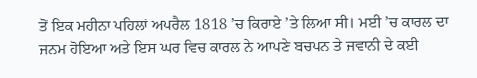ਤੋਂ ਇਕ ਮਹੀਨਾ ਪਹਿਲਾਂ ਅਪਰੈਲ 1818 ’ਚ ਕਿਰਾਏ ’ਤੇ ਲਿਆ ਸੀ। ਮਈ ’ਚ ਕਾਰਲ ਦਾ ਜਨਮ ਹੋਇਆ ਅਤੇ ਇਸ ਘਰ ਵਿਚ ਕਾਰਲ ਨੇ ਆਪਣੇ ਬਚਪਨ ਤੇ ਜਵਾਨੀ ਦੇ ਕਈ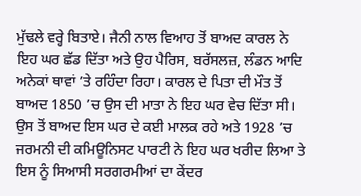ਮੁੱਢਲੇ ਵਰ੍ਹੇ ਬਿਤਾਏ। ਜੈਨੀ ਨਾਲ ਵਿਆਹ ਤੋਂ ਬਾਅਦ ਕਾਰਲ ਨੇ ਇਹ ਘਰ ਛੱਡ ਦਿੱਤਾ ਅਤੇ ਉਹ ਪੈਰਿਸ, ਬਰੱਸਲਜ਼, ਲੰਡਨ ਆਦਿ ਅਨੇਕਾਂ ਥਾਵਾਂ ’ਤੇ ਰਹਿੰਦਾ ਰਿਹਾ। ਕਾਰਲ ਦੇ ਪਿਤਾ ਦੀ ਮੌਤ ਤੋਂ ਬਾਅਦ 1850 ’ਚ ਉਸ ਦੀ ਮਾਤਾ ਨੇ ਇਹ ਘਰ ਵੇਚ ਦਿੱਤਾ ਸੀ। ਉਸ ਤੋਂ ਬਾਅਦ ਇਸ ਘਰ ਦੇ ਕਈ ਮਾਲਕ ਰਹੇ ਅਤੇ 1928 ’ਚ ਜਰਮਨੀ ਦੀ ਕਮਿਊਨਿਸਟ ਪਾਰਟੀ ਨੇ ਇਹ ਘਰ ਖਰੀਦ ਲਿਆ ਤੇ ਇਸ ਨੂੰ ਸਿਆਸੀ ਸਰਗਰਮੀਆਂ ਦਾ ਕੇਂਦਰ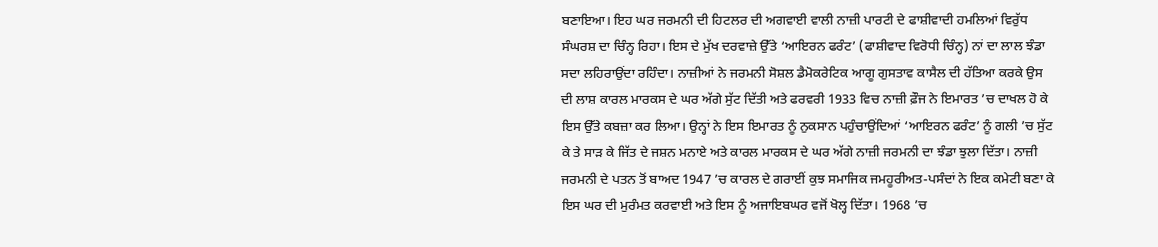ਬਣਾਇਆ। ਇਹ ਘਰ ਜਰਮਨੀ ਦੀ ਹਿਟਲਰ ਦੀ ਅਗਵਾਈ ਵਾਲੀ ਨਾਜ਼ੀ ਪਾਰਟੀ ਦੇ ਫਾਸ਼ੀਵਾਦੀ ਹਮਲਿਆਂ ਵਿਰੁੱਧ ਸੰਘਰਸ਼ ਦਾ ਚਿੰਨ੍ਹ ਰਿਹਾ। ਇਸ ਦੇ ਮੁੱਖ ਦਰਵਾਜ਼ੇ ਉੱਤੇ ‘ਆਇਰਨ ਫਰੰਟ’ (ਫਾਸ਼ੀਵਾਦ ਵਿਰੋਧੀ ਚਿੰਨ੍ਹ) ਨਾਂ ਦਾ ਲਾਲ ਝੰਡਾ ਸਦਾ ਲਹਿਰਾਉਂਦਾ ਰਹਿੰਦਾ। ਨਾਜ਼ੀਆਂ ਨੇ ਜਰਮਨੀ ਸੋਸ਼ਲ ਡੈਮੋਕਰੇਟਿਕ ਆਗੂ ਗੁਸਤਾਵ ਕਾਸੈਲ ਦੀ ਹੱਤਿਆ ਕਰਕੇ ਉਸ ਦੀ ਲਾਸ਼ ਕਾਰਲ ਮਾਰਕਸ ਦੇ ਘਰ ਅੱਗੇ ਸੁੱਟ ਦਿੱਤੀ ਅਤੇ ਫਰਵਰੀ 1933 ਵਿਚ ਨਾਜ਼ੀ ਫ਼ੌਜ ਨੇ ਇਮਾਰਤ ’ਚ ਦਾਖਲ ਹੋ ਕੇ ਇਸ ਉੱਤੇ ਕਬਜ਼ਾ ਕਰ ਲਿਆ। ਉਨ੍ਹਾਂ ਨੇ ਇਸ ਇਮਾਰਤ ਨੂੰ ਨੁਕਸਾਨ ਪਹੁੰਚਾਉਂਦਿਆਂ ‘ਆਇਰਨ ਫਰੰਟ’ ਨੂੰ ਗਲੀ ’ਚ ਸੁੱਟ ਕੇ ਤੇ ਸਾੜ ਕੇ ਜਿੱਤ ਦੇ ਜਸ਼ਨ ਮਨਾਏ ਅਤੇ ਕਾਰਲ ਮਾਰਕਸ ਦੇ ਘਰ ਅੱਗੇ ਨਾਜ਼ੀ ਜਰਮਨੀ ਦਾ ਝੰਡਾ ਝੁਲਾ ਦਿੱਤਾ। ਨਾਜ਼ੀ ਜਰਮਨੀ ਦੇ ਪਤਨ ਤੋਂ ਬਾਅਦ 1947 ’ਚ ਕਾਰਲ ਦੇ ਗਰਾਈਂ ਕੁਝ ਸਮਾਜਿਕ ਜਮਹੂਰੀਅਤ-ਪਸੰਦਾਂ ਨੇ ਇਕ ਕਮੇਟੀ ਬਣਾ ਕੇ ਇਸ ਘਰ ਦੀ ਮੁਰੰਮਤ ਕਰਵਾਈ ਅਤੇ ਇਸ ਨੂੰ ਅਜਾਇਬਘਰ ਵਜੋਂ ਖੋਲ੍ਹ ਦਿੱਤਾ। 1968 ’ਚ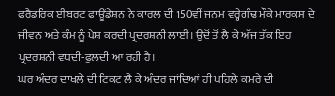ਫਰੈਡਰਿਕ ਈਬਰਟ ਫਾਊਂਡੇਸ਼ਨ ਨੇ ਕਾਰਲ ਦੀ 150ਵੀਂ ਜਨਮ ਵਰ੍ਹੇਗੰਢ ਮੌਕੇ ਮਾਰਕਸ ਦੇ ਜੀਵਨ ਅਤੇ ਕੰਮ ਨੂੰ ਪੇਸ਼ ਕਰਦੀ ਪ੍ਰਦਰਸ਼ਨੀ ਲਾਈ। ਉਦੋਂ ਤੋਂ ਲੈ ਕੇ ਅੱਜ ਤੱਕ ਇਹ ਪ੍ਰਦਰਸ਼ਨੀ ਵਧਦੀ-ਫੁਲਦੀ ਆ ਰਹੀ ਹੈ।
ਘਰ ਅੰਦਰ ਦਾਖਲੇ ਦੀ ਟਿਕਟ ਲੈ ਕੇ ਅੰਦਰ ਜਾਂਦਿਆਂ ਹੀ ਪਹਿਲੇ ਕਮਰੇ ਦੀ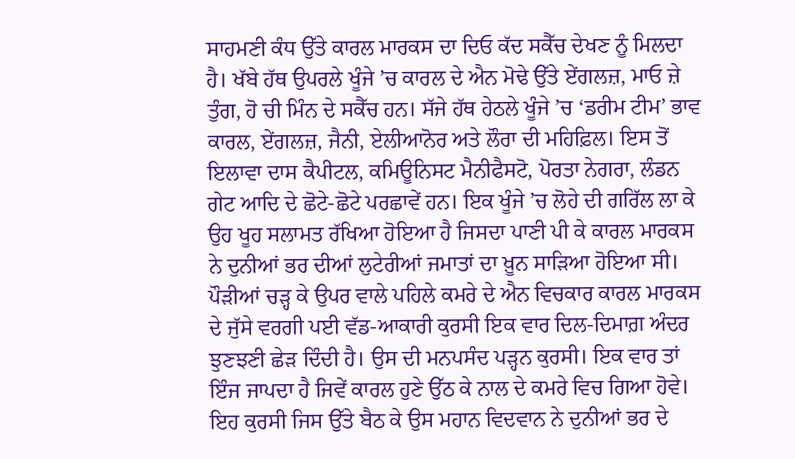ਸਾਹਮਣੀ ਕੰਧ ਉੱਤੇ ਕਾਰਲ ਮਾਰਕਸ ਦਾ ਦਿਓ ਕੱਦ ਸਕੈੱਚ ਦੇਖਣ ਨੂੰ ਮਿਲਦਾ ਹੈ। ਖੱਬੇ ਹੱਥ ਉਪਰਲੇ ਖੂੰਜੇ ’ਚ ਕਾਰਲ ਦੇ ਐਨ ਮੋਢੇ ਉੱਤੇ ਏਂਗਲਜ਼, ਮਾਓ ਜ਼ੇ ਤੁੰਗ, ਹੋ ਚੀ ਮਿੰਨ ਦੇ ਸਕੈੱਚ ਹਨ। ਸੱਜੇ ਹੱਥ ਹੇਠਲੇ ਖੂੰਜੇ ’ਚ ‘ਡਰੀਮ ਟੀਮ’ ਭਾਵ ਕਾਰਲ, ਏਂਗਲਜ਼, ਜੈਨੀ, ਏਲੀਆਨੋਰ ਅਤੇ ਲੌਰਾ ਦੀ ਮਹਿਫ਼ਿਲ। ਇਸ ਤੋਂ ਇਲਾਵਾ ਦਾਸ ਕੈਪੀਟਲ, ਕਮਿਊਨਿਸਟ ਮੈਨੀਫੈਸਟੋ, ਪੋਰਤਾ ਨੇਗਰਾ, ਲੰਡਨ ਗੇਟ ਆਦਿ ਦੇ ਛੋਟੇ-ਛੋਟੇ ਪਰਛਾਵੇਂ ਹਨ। ਇਕ ਖੂੰਜੇ ’ਚ ਲੋਹੇ ਦੀ ਗਰਿੱਲ ਲਾ ਕੇ ਉਹ ਖੂਹ ਸਲਾਮਤ ਰੱਖਿਆ ਹੋਇਆ ਹੈ ਜਿਸਦਾ ਪਾਣੀ ਪੀ ਕੇ ਕਾਰਲ ਮਾਰਕਸ ਨੇ ਦੁਨੀਆਂ ਭਰ ਦੀਆਂ ਲੁਟੇਰੀਆਂ ਜਮਾਤਾਂ ਦਾ ਖ਼ੂਨ ਸਾੜਿਆ ਹੋਇਆ ਸੀ।
ਪੌੜੀਆਂ ਚੜ੍ਹ ਕੇ ਉਪਰ ਵਾਲੇ ਪਹਿਲੇ ਕਮਰੇ ਦੇ ਐਨ ਵਿਚਕਾਰ ਕਾਰਲ ਮਾਰਕਸ ਦੇ ਜੁੱਸੇ ਵਰਗੀ ਪਈ ਵੱਡ-ਆਕਾਰੀ ਕੁਰਸੀ ਇਕ ਵਾਰ ਦਿਲ-ਦਿਮਾਗ਼ ਅੰਦਰ ਝੁਣਝਣੀ ਛੇੜ ਦਿੰਦੀ ਹੈ। ਉਸ ਦੀ ਮਨਪਸੰਦ ਪੜ੍ਹਨ ਕੁਰਸੀ। ਇਕ ਵਾਰ ਤਾਂ ਇੰਜ ਜਾਪਦਾ ਹੈ ਜਿਵੇਂ ਕਾਰਲ ਹੁਣੇ ਉੱਠ ਕੇ ਨਾਲ ਦੇ ਕਮਰੇ ਵਿਚ ਗਿਆ ਹੋਵੇ। ਇਹ ਕੁਰਸੀ ਜਿਸ ਉੱਤੇ ਬੈਠ ਕੇ ਉਸ ਮਹਾਨ ਵਿਦਵਾਨ ਨੇ ਦੁਨੀਆਂ ਭਰ ਦੇ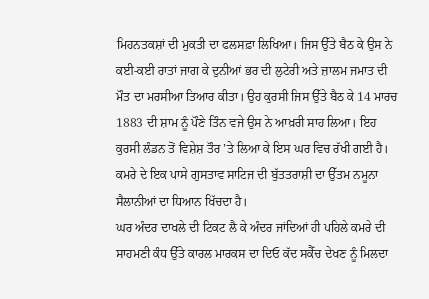ਮਿਹਨਤਕਸ਼ਾਂ ਦੀ ਮੁਕਤੀ ਦਾ ਫਲਸਫ਼ਾ ਲਿਖਿਆ। ਜਿਸ ਉੱਤੇ ਬੈਠ ਕੇ ਉਸ ਨੇ ਕਈ-ਕਈ ਰਾਤਾਂ ਜਾਗ ਕੇ ਦੁਨੀਆਂ ਭਰ ਦੀ ਲੁਟੇਰੀ ਅਤੇ ਜ਼ਾਲਮ ਜਮਾਤ ਦੀ ਮੌਤ ਦਾ ਮਰਸੀਆ ਤਿਆਰ ਕੀਤਾ। ਉਹ ਕੁਰਸੀ ਜਿਸ ਉੱਤੇ ਬੈਠ ਕੇ 14 ਮਾਰਚ 1883 ਦੀ ਸ਼ਾਮ ਨੂੰ ਪੌਣੇ ਤਿੰਨ ਵਜੇ ਉਸ ਨੇ ਆਖ਼ਰੀ ਸਾਹ ਲਿਆ। ਇਹ ਕੁਰਸੀ ਲੰਡਨ ਤੋਂ ਵਿਸ਼ੇਸ਼ ਤੌਰ ’ਤੇ ਲਿਆ ਕੇ ਇਸ ਘਰ ਵਿਚ ਰੱਖੀ ਗਈ ਹੈ। ਕਮਰੇ ਦੇ ਇਕ ਪਾਸੇ ਗੁਸਤਾਵ ਸਾਟਿਜ ਦੀ ਬੁੱਤਤਰਾਸ਼ੀ ਦਾ ਉੱਤਮ ਨਮੂਨਾ ਸੈਲਾਨੀਆਂ ਦਾ ਧਿਆਨ ਖਿੱਚਦਾ ਹੈ।
ਘਰ ਅੰਦਰ ਦਾਖਲੇ ਦੀ ਟਿਕਟ ਲੈ ਕੇ ਅੰਦਰ ਜਾਂਦਿਆਂ ਹੀ ਪਹਿਲੇ ਕਮਰੇ ਦੀ ਸਾਹਮਣੀ ਕੰਧ ਉੱਤੇ ਕਾਰਲ ਮਾਰਕਸ ਦਾ ਦਿਓ ਕੱਦ ਸਕੈੱਚ ਦੇਖਣ ਨੂੰ ਮਿਲਦਾ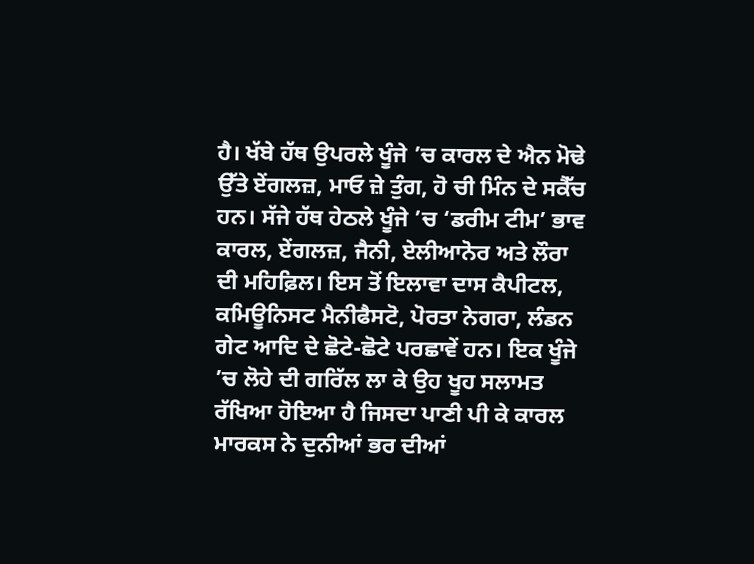ਹੈ। ਖੱਬੇ ਹੱਥ ਉਪਰਲੇ ਖੂੰਜੇ ’ਚ ਕਾਰਲ ਦੇ ਐਨ ਮੋਢੇ ਉੱਤੇ ਏਂਗਲਜ਼, ਮਾਓ ਜ਼ੇ ਤੁੰਗ, ਹੋ ਚੀ ਮਿੰਨ ਦੇ ਸਕੈੱਚ ਹਨ। ਸੱਜੇ ਹੱਥ ਹੇਠਲੇ ਖੂੰਜੇ ’ਚ ‘ਡਰੀਮ ਟੀਮ’ ਭਾਵ ਕਾਰਲ, ਏਂਗਲਜ਼, ਜੈਨੀ, ਏਲੀਆਨੋਰ ਅਤੇ ਲੌਰਾ ਦੀ ਮਹਿਫ਼ਿਲ। ਇਸ ਤੋਂ ਇਲਾਵਾ ਦਾਸ ਕੈਪੀਟਲ, ਕਮਿਊਨਿਸਟ ਮੈਨੀਫੈਸਟੋ, ਪੋਰਤਾ ਨੇਗਰਾ, ਲੰਡਨ ਗੇਟ ਆਦਿ ਦੇ ਛੋਟੇ-ਛੋਟੇ ਪਰਛਾਵੇਂ ਹਨ। ਇਕ ਖੂੰਜੇ ’ਚ ਲੋਹੇ ਦੀ ਗਰਿੱਲ ਲਾ ਕੇ ਉਹ ਖੂਹ ਸਲਾਮਤ ਰੱਖਿਆ ਹੋਇਆ ਹੈ ਜਿਸਦਾ ਪਾਣੀ ਪੀ ਕੇ ਕਾਰਲ ਮਾਰਕਸ ਨੇ ਦੁਨੀਆਂ ਭਰ ਦੀਆਂ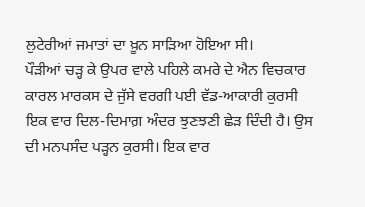ਲੁਟੇਰੀਆਂ ਜਮਾਤਾਂ ਦਾ ਖ਼ੂਨ ਸਾੜਿਆ ਹੋਇਆ ਸੀ।
ਪੌੜੀਆਂ ਚੜ੍ਹ ਕੇ ਉਪਰ ਵਾਲੇ ਪਹਿਲੇ ਕਮਰੇ ਦੇ ਐਨ ਵਿਚਕਾਰ ਕਾਰਲ ਮਾਰਕਸ ਦੇ ਜੁੱਸੇ ਵਰਗੀ ਪਈ ਵੱਡ-ਆਕਾਰੀ ਕੁਰਸੀ ਇਕ ਵਾਰ ਦਿਲ-ਦਿਮਾਗ਼ ਅੰਦਰ ਝੁਣਝਣੀ ਛੇੜ ਦਿੰਦੀ ਹੈ। ਉਸ ਦੀ ਮਨਪਸੰਦ ਪੜ੍ਹਨ ਕੁਰਸੀ। ਇਕ ਵਾਰ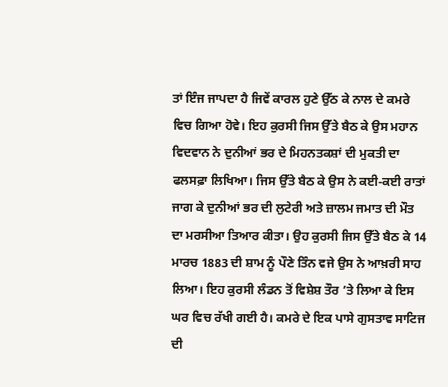ਤਾਂ ਇੰਜ ਜਾਪਦਾ ਹੈ ਜਿਵੇਂ ਕਾਰਲ ਹੁਣੇ ਉੱਠ ਕੇ ਨਾਲ ਦੇ ਕਮਰੇ ਵਿਚ ਗਿਆ ਹੋਵੇ। ਇਹ ਕੁਰਸੀ ਜਿਸ ਉੱਤੇ ਬੈਠ ਕੇ ਉਸ ਮਹਾਨ ਵਿਦਵਾਨ ਨੇ ਦੁਨੀਆਂ ਭਰ ਦੇ ਮਿਹਨਤਕਸ਼ਾਂ ਦੀ ਮੁਕਤੀ ਦਾ ਫਲਸਫ਼ਾ ਲਿਖਿਆ। ਜਿਸ ਉੱਤੇ ਬੈਠ ਕੇ ਉਸ ਨੇ ਕਈ-ਕਈ ਰਾਤਾਂ ਜਾਗ ਕੇ ਦੁਨੀਆਂ ਭਰ ਦੀ ਲੁਟੇਰੀ ਅਤੇ ਜ਼ਾਲਮ ਜਮਾਤ ਦੀ ਮੌਤ ਦਾ ਮਰਸੀਆ ਤਿਆਰ ਕੀਤਾ। ਉਹ ਕੁਰਸੀ ਜਿਸ ਉੱਤੇ ਬੈਠ ਕੇ 14 ਮਾਰਚ 1883 ਦੀ ਸ਼ਾਮ ਨੂੰ ਪੌਣੇ ਤਿੰਨ ਵਜੇ ਉਸ ਨੇ ਆਖ਼ਰੀ ਸਾਹ ਲਿਆ। ਇਹ ਕੁਰਸੀ ਲੰਡਨ ਤੋਂ ਵਿਸ਼ੇਸ਼ ਤੌਰ ’ਤੇ ਲਿਆ ਕੇ ਇਸ ਘਰ ਵਿਚ ਰੱਖੀ ਗਈ ਹੈ। ਕਮਰੇ ਦੇ ਇਕ ਪਾਸੇ ਗੁਸਤਾਵ ਸਾਟਿਜ ਦੀ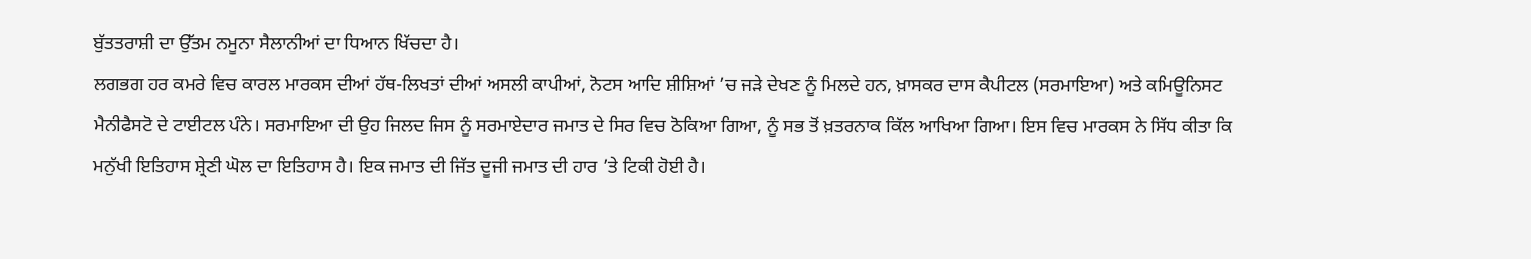ਬੁੱਤਤਰਾਸ਼ੀ ਦਾ ਉੱਤਮ ਨਮੂਨਾ ਸੈਲਾਨੀਆਂ ਦਾ ਧਿਆਨ ਖਿੱਚਦਾ ਹੈ।
ਲਗਭਗ ਹਰ ਕਮਰੇ ਵਿਚ ਕਾਰਲ ਮਾਰਕਸ ਦੀਆਂ ਹੱਥ-ਲਿਖਤਾਂ ਦੀਆਂ ਅਸਲੀ ਕਾਪੀਆਂ, ਨੋਟਸ ਆਦਿ ਸ਼ੀਸ਼ਿਆਂ ’ਚ ਜੜੇ ਦੇਖਣ ਨੂੰ ਮਿਲਦੇ ਹਨ, ਖ਼ਾਸਕਰ ਦਾਸ ਕੈਪੀਟਲ (ਸਰਮਾਇਆ) ਅਤੇ ਕਮਿਊਨਿਸਟ ਮੈਨੀਫੈਸਟੋ ਦੇ ਟਾਈਟਲ ਪੰਨੇ। ਸਰਮਾਇਆ ਦੀ ਉਹ ਜਿਲਦ ਜਿਸ ਨੂੰ ਸਰਮਾਏਦਾਰ ਜਮਾਤ ਦੇ ਸਿਰ ਵਿਚ ਠੋਕਿਆ ਗਿਆ, ਨੂੰ ਸਭ ਤੋਂ ਖ਼ਤਰਨਾਕ ਕਿੱਲ ਆਖਿਆ ਗਿਆ। ਇਸ ਵਿਚ ਮਾਰਕਸ ਨੇ ਸਿੱਧ ਕੀਤਾ ਕਿ ਮਨੁੱਖੀ ਇਤਿਹਾਸ ਸ਼੍ਰੇਣੀ ਘੋਲ ਦਾ ਇਤਿਹਾਸ ਹੈ। ਇਕ ਜਮਾਤ ਦੀ ਜਿੱਤ ਦੂਜੀ ਜਮਾਤ ਦੀ ਹਾਰ ’ਤੇ ਟਿਕੀ ਹੋਈ ਹੈ।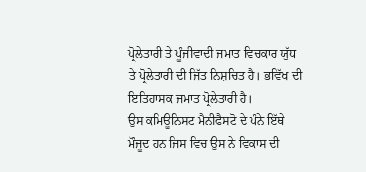ਪ੍ਰੋਲੇਤਾਰੀ ਤੇ ਪੂੰਜੀਵਾਦੀ ਜਮਾਤ ਵਿਚਕਾਰ ਯੁੱਧ ਤੇ ਪ੍ਰੋਲੇਤਾਰੀ ਦੀ ਜਿੱਤ ਨਿਸ਼ਚਿਤ ਹੈ। ਭਵਿੱਖ ਦੀ ਇਤਿਹਾਸਕ ਜਮਾਤ ਪ੍ਰੋਲੇਤਾਰੀ ਹੈ।
ਉਸ ਕਮਿਊਨਿਸਟ ਮੈਨੀਫੈਸਟੋ ਦੇ ਪੰਨੇ ਇੱਥੇ ਮੌਜੂਦ ਹਨ ਜਿਸ ਵਿਚ ਉਸ ਨੇ ਵਿਕਾਸ ਦੀ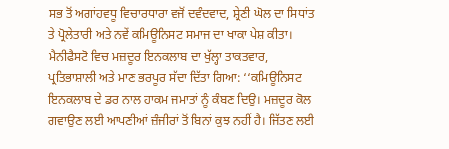ਸਭ ਤੋਂ ਅਗਾਂਹਵਧੂ ਵਿਚਾਰਧਾਰਾ ਵਜੋਂ ਦਵੰਦਵਾਦ, ਸ਼੍ਰੇਣੀ ਘੋਲ ਦਾ ਸਿਧਾਂਤ ਤੇ ਪ੍ਰੋਲੇਤਾਰੀ ਅਤੇ ਨਵੇਂ ਕਮਿਊਨਿਸਟ ਸਮਾਜ ਦਾ ਖਾਕਾ ਪੇਸ਼ ਕੀਤਾ। ਮੈਨੀਫੈਸਟੋ ਵਿਚ ਮਜ਼ਦੂਰ ਇਨਕਲਾਬ ਦਾ ਖੁੱਲ੍ਹਾ ਤਾਕਤਵਾਰ, ਪ੍ਰਤਿਭਾਸ਼ਾਲੀ ਅਤੇ ਮਾਣ ਭਰਪੂਰ ਸੱਦਾ ਦਿੱਤਾ ਗਿਆ: ‘‘ਕਮਿਊਨਿਸਟ ਇਨਕਲਾਬ ਦੇ ਡਰ ਨਾਲ ਹਾਕਮ ਜਮਾਤਾਂ ਨੂੰ ਕੰਬਣ ਦਿਉ। ਮਜ਼ਦੂਰ ਕੋਲ ਗਵਾਉਣ ਲਈ ਆਪਣੀਆਂ ਜ਼ੰਜੀਰਾਂ ਤੋਂ ਬਿਨਾਂ ਕੁਝ ਨਹੀਂ ਹੈ। ਜਿੱਤਣ ਲਈ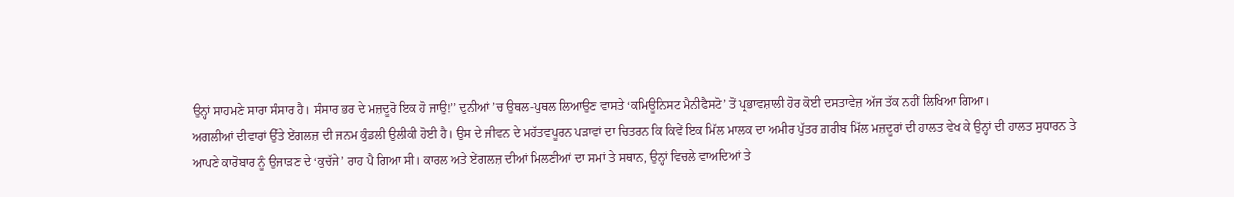ਉਨ੍ਹਾਂ ਸਾਹਮਣੇ ਸਾਰਾ ਸੰਸਾਰ ਹੈ। ਸੰਸਾਰ ਭਰ ਦੇ ਮਜ਼ਦੂਰੋ ਇਕ ਹੋ ਜਾਉ!’’ ਦੁਨੀਆਂ ’ਚ ਉਥਲ-ਪੁਥਲ ਲਿਆਉਣ ਵਾਸਤੇ ‘ਕਮਿਊਨਿਸਟ ਮੈਨੀਫੈਸਟੋ’ ਤੋਂ ਪ੍ਰਭਾਵਸ਼ਾਲੀ ਹੋਰ ਕੋਈ ਦਸਤਾਵੇਜ਼ ਅੱਜ ਤੱਕ ਨਹੀਂ ਲਿਖਿਆ ਗਿਆ।
ਅਗਲੀਆਂ ਦੀਵਾਰਾਂ ਉੱਤੇ ਏਂਗਲਜ਼ ਦੀ ਜਨਮ ਕੁੰਡਲੀ ਉਲੀਕੀ ਹੋਈ ਹੈ। ਉਸ ਦੇ ਜੀਵਨ ਦੇ ਮਹੱਤਵਪੂਰਨ ਪੜਾਵਾਂ ਦਾ ਚਿਤਰਨ ਕਿ ਕਿਵੇਂ ਇਕ ਮਿੱਲ ਮਾਲਕ ਦਾ ਅਮੀਰ ਪੁੱਤਰ ਗ਼ਰੀਬ ਮਿੱਲ ਮਜ਼ਦੂਰਾਂ ਦੀ ਹਾਲਤ ਵੇਖ ਕੇ ਉਨ੍ਹਾਂ ਦੀ ਹਾਲਤ ਸੁਧਾਰਨ ਤੇ ਆਪਣੇ ਕਾਰੋਬਾਰ ਨੂੰ ਉਜਾੜਣ ਦੇ ‘ਕੁਚੱਜੇ’ ਰਾਹ ਪੈ ਗਿਆ ਸੀ। ਕਾਰਲ ਅਤੇ ਏਂਗਲਜ਼ ਦੀਆਂ ਮਿਲਣੀਆਂ ਦਾ ਸਮਾਂ ਤੇ ਸਥਾਨ, ਉਨ੍ਹਾਂ ਵਿਚਲੇ ਵਾਅਦਿਆਂ ਤੇ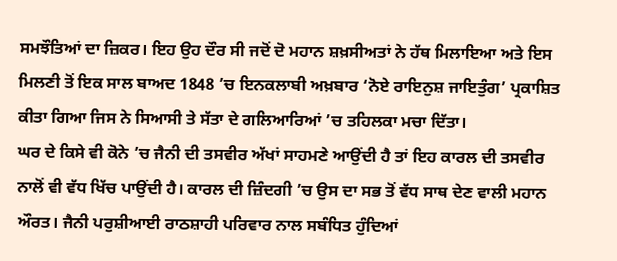ਸਮਝੌਤਿਆਂ ਦਾ ਜ਼ਿਕਰ। ਇਹ ਉਹ ਦੌਰ ਸੀ ਜਦੋਂ ਦੋ ਮਹਾਨ ਸ਼ਖ਼ਸੀਅਤਾਂ ਨੇ ਹੱਥ ਮਿਲਾਇਆ ਅਤੇ ਇਸ ਮਿਲਣੀ ਤੋਂ ਇਕ ਸਾਲ ਬਾਅਦ 1848 ’ਚ ਇਨਕਲਾਬੀ ਅਖ਼ਬਾਰ ‘ਨੋਏ ਰਾਇਨੁਸ਼ ਜਾਇਤੁੰਗ’ ਪ੍ਰਕਾਸ਼ਿਤ ਕੀਤਾ ਗਿਆ ਜਿਸ ਨੇ ਸਿਆਸੀ ਤੇ ਸੱਤਾ ਦੇ ਗਲਿਆਰਿਆਂ ’ਚ ਤਹਿਲਕਾ ਮਚਾ ਦਿੱਤਾ।
ਘਰ ਦੇ ਕਿਸੇ ਵੀ ਕੋਨੇ ’ਚ ਜੈਨੀ ਦੀ ਤਸਵੀਰ ਅੱਖਾਂ ਸਾਹਮਣੇ ਆਉਂਦੀ ਹੈ ਤਾਂ ਇਹ ਕਾਰਲ ਦੀ ਤਸਵੀਰ ਨਾਲੋਂ ਵੀ ਵੱਧ ਖਿੱਚ ਪਾਉਂਦੀ ਹੈ। ਕਾਰਲ ਦੀ ਜ਼ਿੰਦਗੀ ’ਚ ਉਸ ਦਾ ਸਭ ਤੋਂ ਵੱਧ ਸਾਥ ਦੇਣ ਵਾਲੀ ਮਹਾਨ ਔਰਤ। ਜੈਨੀ ਪਰੁਸ਼ੀਆਈ ਰਾਠਸ਼ਾਹੀ ਪਰਿਵਾਰ ਨਾਲ ਸਬੰਧਿਤ ਹੁੰਦਿਆਂ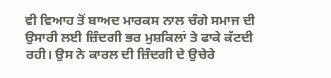ਵੀ ਵਿਆਹ ਤੋਂ ਬਾਅਦ ਮਾਰਕਸ ਨਾਲ ਚੰਗੇ ਸਮਾਜ ਦੀ ਉਸਾਰੀ ਲਈ ਜ਼ਿੰਦਗੀ ਭਰ ਮੁਸ਼ਕਿਲਾਂ ਤੇ ਫਾਕੇ ਕੱਟਦੀ ਰਹੀ। ਉਸ ਨੇ ਕਾਰਲ ਦੀ ਜ਼ਿੰਦਗੀ ਦੇ ਉਚੇਰੇ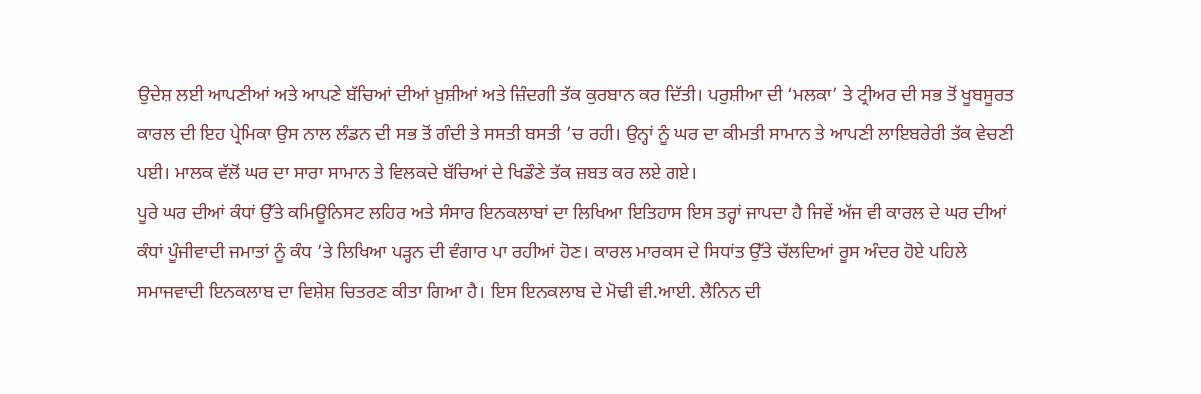ਉਦੇਸ਼ ਲਈ ਆਪਣੀਆਂ ਅਤੇ ਆਪਣੇ ਬੱਚਿਆਂ ਦੀਆਂ ਖ਼ੁਸ਼ੀਆਂ ਅਤੇ ਜ਼ਿੰਦਗੀ ਤੱਕ ਕੁਰਬਾਨ ਕਰ ਦਿੱਤੀ। ਪਰੁਸ਼ੀਆ ਦੀ ‘ਮਲਕਾ’ ਤੇ ਟ੍ਰੀਅਰ ਦੀ ਸਭ ਤੋਂ ਖੂਬਸੂਰਤ ਕਾਰਲ ਦੀ ਇਹ ਪ੍ਰੇਮਿਕਾ ਉਸ ਨਾਲ ਲੰਡਨ ਦੀ ਸਭ ਤੋਂ ਗੰਦੀ ਤੇ ਸਸਤੀ ਬਸਤੀ ’ਚ ਰਹੀ। ਉਨ੍ਹਾਂ ਨੂੰ ਘਰ ਦਾ ਕੀਮਤੀ ਸਾਮਾਨ ਤੇ ਆਪਣੀ ਲਾਇਬਰੇਰੀ ਤੱਕ ਵੇਚਣੀ ਪਈ। ਮਾਲਕ ਵੱਲੋਂ ਘਰ ਦਾ ਸਾਰਾ ਸਾਮਾਨ ਤੇ ਵਿਲਕਦੇ ਬੱਚਿਆਂ ਦੇ ਖਿਡੌਣੇ ਤੱਕ ਜ਼ਬਤ ਕਰ ਲਏ ਗਏ।
ਪੂਰੇ ਘਰ ਦੀਆਂ ਕੰਧਾਂ ਉੱਤੇ ਕਮਿਊਨਿਸਟ ਲਹਿਰ ਅਤੇ ਸੰਸਾਰ ਇਨਕਲਾਬਾਂ ਦਾ ਲਿਖਿਆ ਇਤਿਹਾਸ ਇਸ ਤਰ੍ਹਾਂ ਜਾਪਦਾ ਹੈ ਜਿਵੇਂ ਅੱਜ ਵੀ ਕਾਰਲ ਦੇ ਘਰ ਦੀਆਂ ਕੰਧਾਂ ਪੂੰਜੀਵਾਦੀ ਜਮਾਤਾਂ ਨੂੰ ਕੰਧ ’ਤੇ ਲਿਖਿਆ ਪੜ੍ਹਨ ਦੀ ਵੰਗਾਰ ਪਾ ਰਹੀਆਂ ਹੋਣ। ਕਾਰਲ ਮਾਰਕਸ ਦੇ ਸਿਧਾਂਤ ਉੱਤੇ ਚੱਲਦਿਆਂ ਰੂਸ ਅੰਦਰ ਹੋਏ ਪਹਿਲੇ ਸਮਾਜਵਾਦੀ ਇਨਕਲਾਬ ਦਾ ਵਿਸ਼ੇਸ਼ ਚਿਤਰਣ ਕੀਤਾ ਗਿਆ ਹੈ। ਇਸ ਇਨਕਲਾਬ ਦੇ ਮੋਢੀ ਵੀ.ਆਈ. ਲੈਨਿਨ ਦੀ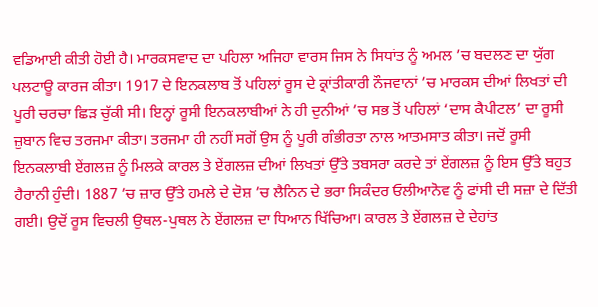ਵਡਿਆਈ ਕੀਤੀ ਹੋਈ ਹੈ। ਮਾਰਕਸਵਾਦ ਦਾ ਪਹਿਲਾ ਅਜਿਹਾ ਵਾਰਸ ਜਿਸ ਨੇ ਸਿਧਾਂਤ ਨੂੰ ਅਮਲ ’ਚ ਬਦਲਣ ਦਾ ਯੁੱਗ ਪਲਟਾਊ ਕਾਰਜ ਕੀਤਾ। 1917 ਦੇ ਇਨਕਲਾਬ ਤੋਂ ਪਹਿਲਾਂ ਰੂਸ ਦੇ ਕ੍ਰਾਂਤੀਕਾਰੀ ਨੌਜਵਾਨਾਂ ’ਚ ਮਾਰਕਸ ਦੀਆਂ ਲਿਖਤਾਂ ਦੀ ਪੂਰੀ ਚਰਚਾ ਛਿੜ ਚੁੱਕੀ ਸੀ। ਇਨ੍ਹਾਂ ਰੂਸੀ ਇਨਕਲਾਬੀਆਂ ਨੇ ਹੀ ਦੁਨੀਆਂ ’ਚ ਸਭ ਤੋਂ ਪਹਿਲਾਂ ‘ਦਾਸ ਕੈਪੀਟਲ’ ਦਾ ਰੂਸੀ ਜ਼ੁਬਾਨ ਵਿਚ ਤਰਜਮਾ ਕੀਤਾ। ਤਰਜਮਾ ਹੀ ਨਹੀਂ ਸਗੋਂ ਉਸ ਨੂੰ ਪੂਰੀ ਗੰਭੀਰਤਾ ਨਾਲ ਆਤਮਸਾਤ ਕੀਤਾ। ਜਦੋਂ ਰੂਸੀ ਇਨਕਲਾਬੀ ਏਂਗਲਜ਼ ਨੂੰ ਮਿਲਕੇ ਕਾਰਲ ਤੇ ਏਂਗਲਜ਼ ਦੀਆਂ ਲਿਖਤਾਂ ਉੱਤੇ ਤਬਸਰਾ ਕਰਦੇ ਤਾਂ ਏਂਗਲਜ਼ ਨੂੰ ਇਸ ਉੱਤੇ ਬਹੁਤ ਹੈਰਾਨੀ ਹੁੰਦੀ। 1887 ’ਚ ਜ਼ਾਰ ਉੱਤੇ ਹਮਲੇ ਦੇ ਦੋਸ਼ ’ਚ ਲੈਨਿਨ ਦੇ ਭਰਾ ਸਿਕੰਦਰ ਓਲੀਆਨੋਵ ਨੂੰ ਫਾਂਸੀ ਦੀ ਸਜ਼ਾ ਦੇ ਦਿੱਤੀ ਗਈ। ਉਦੋਂ ਰੂਸ ਵਿਚਲੀ ਉਥਲ-ਪੁਥਲ ਨੇ ਏਂਗਲਜ਼ ਦਾ ਧਿਆਨ ਖਿੱਚਿਆ। ਕਾਰਲ ਤੇ ਏਂਗਲਜ਼ ਦੇ ਦੇਹਾਂਤ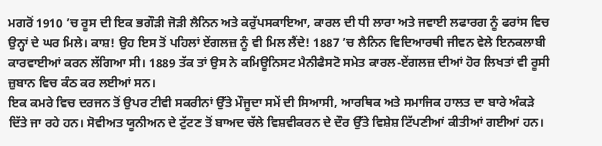ਮਗਰੋਂ 1910 ’ਚ ਰੂਸ ਦੀ ਇਕ ਭਗੌੜੀ ਜੋੜੀ ਲੈਨਿਨ ਅਤੇ ਕਰੁੱਪਸਕਾਇਆ, ਕਾਰਲ ਦੀ ਧੀ ਲਾਰਾ ਅਤੇ ਜਵਾਈ ਲਫਾਰਗ ਨੂੰ ਫਰਾਂਸ ਵਿਚ ਉਨ੍ਹਾਂ ਦੇ ਘਰ ਮਿਲੇ। ਕਾਸ਼! ਉਹ ਇਸ ਤੋਂ ਪਹਿਲਾਂ ਏਂਗਲਜ਼ ਨੂੰ ਵੀ ਮਿਲ ਲੈਂਦੇ! 1887 ’ਚ ਲੈਨਿਨ ਵਿਦਿਆਰਥੀ ਜੀਵਨ ਵੇਲੇ ਇਨਕਲਾਬੀ ਕਾਰਵਾਈਆਂ ਕਰਨ ਲੱਗਿਆ ਸੀ। 1889 ਤੱਕ ਤਾਂ ਉਸ ਨੇ ਕਮਿਊਨਿਸਟ ਮੈਨੀਫੈਸਟੋ ਸਮੇਤ ਕਾਰਲ-ਏਂਗਲਜ਼ ਦੀਆਂ ਹੋਰ ਲਿਖਤਾਂ ਵੀ ਰੂਸੀ ਜ਼ੁਬਾਨ ਵਿਚ ਕੰਠ ਕਰ ਲਈਆਂ ਸਨ।
ਇਕ ਕਮਰੇ ਵਿਚ ਦਰਜਨ ਤੋਂ ਉਪਰ ਟੀਵੀ ਸਕਰੀਨਾਂ ਉੱਤੇ ਮੌਜੂਦਾ ਸਮੇਂ ਦੀ ਸਿਆਸੀ, ਆਰਥਿਕ ਅਤੇ ਸਮਾਜਿਕ ਹਾਲਤ ਦਾ ਬਾਰੇ ਅੰਕੜੇ ਦਿੱਤੇ ਜਾ ਰਹੇ ਹਨ। ਸੋਵੀਅਤ ਯੂਨੀਅਨ ਦੇ ਟੁੱਟਣ ਤੋਂ ਬਾਅਦ ਚੱਲੇ ਵਿਸ਼ਵੀਕਰਨ ਦੇ ਦੌਰ ਉੱਤੇ ਵਿਸ਼ੇਸ਼ ਟਿੱਪਣੀਆਂ ਕੀਤੀਆਂ ਗਈਆਂ ਹਨ।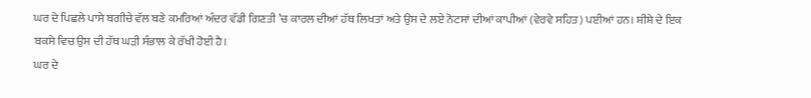ਘਰ ਦੇ ਪਿਛਲੇ ਪਾਸੇ ਬਗੀਚੇ ਵੱਲ ਬਣੇ ਕਮਰਿਆਂ ਅੰਦਰ ਵੱਡੀ ਗਿਣਤੀ ’ਚ ਕਾਰਲ ਦੀਆਂ ਹੱਥ ਲਿਖਤਾਂ ਅਤੇ ਉਸ ਦੇ ਲਏ ਨੋਟਸਾਂ ਦੀਆਂ ਕਾਪੀਆਂ (ਵੇਰਵੇ ਸਹਿਤ) ਪਈਆਂ ਹਨ। ਸ਼ੀਸ਼ੇ ਦੇ ਇਕ ਬਕਸੇ ਵਿਚ ਉਸ ਦੀ ਹੱਥ ਘੜੀ ਸੰਭਾਲ ਕੇ ਰੱਖੀ ਹੋਈ ਹੈ।
ਘਰ ਦੇ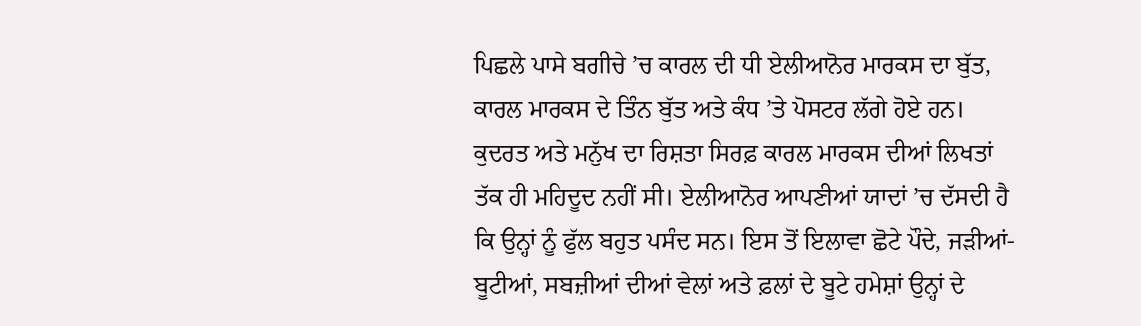ਪਿਛਲੇ ਪਾਸੇ ਬਗੀਚੇ ’ਚ ਕਾਰਲ ਦੀ ਧੀ ਏਲੀਆਨੋਰ ਮਾਰਕਸ ਦਾ ਬੁੱਤ, ਕਾਰਲ ਮਾਰਕਸ ਦੇ ਤਿੰਨ ਬੁੱਤ ਅਤੇ ਕੰਧ ’ਤੇ ਪੋਸਟਰ ਲੱਗੇ ਹੋਏ ਹਨ। ਕੁਦਰਤ ਅਤੇ ਮਨੁੱਖ ਦਾ ਰਿਸ਼ਤਾ ਸਿਰਫ਼ ਕਾਰਲ ਮਾਰਕਸ ਦੀਆਂ ਲਿਖਤਾਂ ਤੱਕ ਹੀ ਮਹਿਦੂਦ ਨਹੀਂ ਸੀ। ਏਲੀਆਨੋਰ ਆਪਣੀਆਂ ਯਾਦਾਂ ’ਚ ਦੱਸਦੀ ਹੈ ਕਿ ਉਨ੍ਹਾਂ ਨੂੰ ਫੁੱਲ ਬਹੁਤ ਪਸੰਦ ਸਨ। ਇਸ ਤੋਂ ਇਲਾਵਾ ਛੋਟੇ ਪੌਦੇ, ਜੜੀਆਂ-ਬੂਟੀਆਂ, ਸਬਜ਼ੀਆਂ ਦੀਆਂ ਵੇਲਾਂ ਅਤੇ ਫ਼ਲਾਂ ਦੇ ਬੂਟੇ ਹਮੇਸ਼ਾਂ ਉਨ੍ਹਾਂ ਦੇ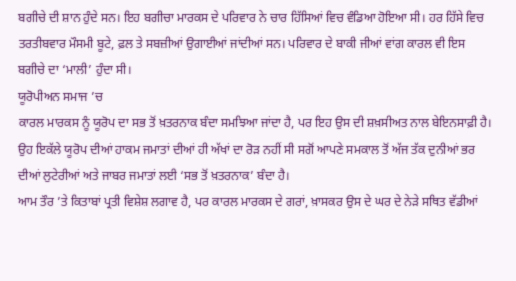ਬਗੀਚੇ ਦੀ ਸ਼ਾਨ ਹੁੰਦੇ ਸਨ। ਇਹ ਬਗੀਚਾ ਮਾਰਕਸ ਦੇ ਪਰਿਵਾਰ ਨੇ ਚਾਰ ਹਿੱਸਿਆਂ ਵਿਚ ਵੰਡਿਆ ਹੋਇਆ ਸੀ। ਹਰ ਹਿੱਸੇ ਵਿਚ ਤਰਤੀਬਵਾਰ ਮੌਸਮੀ ਬੂਟੇ, ਫ਼ਲ ਤੇ ਸਬਜ਼ੀਆਂ ਉਗਾਈਆਂ ਜਾਂਦੀਆਂ ਸਨ। ਪਰਿਵਾਰ ਦੇ ਬਾਕੀ ਜੀਆਂ ਵਾਂਗ ਕਾਰਲ ਵੀ ਇਸ ਬਗੀਚੇ ਦਾ ‘ਮਾਲੀ’ ਹੁੰਦਾ ਸੀ।
ਯੂਰੋਪੀਅਨ ਸਮਾਜ ’ਚ
ਕਾਰਲ ਮਾਰਕਸ ਨੂੰ ਯੂਰੋਪ ਦਾ ਸਭ ਤੋਂ ਖ਼ਤਰਨਾਕ ਬੰਦਾ ਸਮਝਿਆ ਜਾਂਦਾ ਹੈ, ਪਰ ਇਹ ਉਸ ਦੀ ਸ਼ਖ਼ਸੀਅਤ ਨਾਲ ਬੇਇਨਸਾਫ਼ੀ ਹੈ। ਉਹ ਇਕੱਲੇ ਯੂਰੋਪ ਦੀਆਂ ਹਾਕਮ ਜਮਾਤਾਂ ਦੀਆਂ ਹੀ ਅੱਖਾਂ ਦਾ ਰੋੜ ਨਹੀਂ ਸੀ ਸਗੋਂ ਆਪਣੇ ਸਮਕਾਲ ਤੋਂ ਅੱਜ ਤੱਕ ਦੁਨੀਆਂ ਭਰ ਦੀਆਂ ਲੁਟੇਰੀਆਂ ਅਤੇ ਜਾਬਰ ਜਮਾਤਾਂ ਲਈ ‘ਸਭ ਤੋਂ ਖ਼ਤਰਨਾਕ’ ਬੰਦਾ ਹੈ।
ਆਮ ਤੌਰ ’ਤੇ ਕਿਤਾਬਾਂ ਪ੍ਰਤੀ ਵਿਸ਼ੇਸ਼ ਲਗਾਵ ਹੈ, ਪਰ ਕਾਰਲ ਮਾਰਕਸ ਦੇ ਗਰਾਂ, ਖ਼ਾਸਕਰ ਉਸ ਦੇ ਘਰ ਦੇ ਨੇੜੇ ਸਥਿਤ ਵੱਡੀਆਂ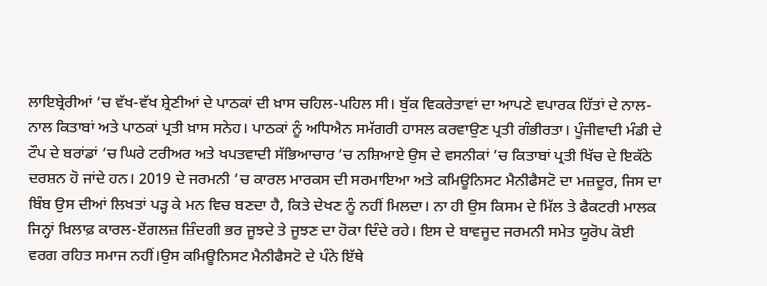ਲਾਇਬ੍ਰੇਰੀਆਂ ’ਚ ਵੱਖ-ਵੱਖ ਸ਼੍ਰੇਣੀਆਂ ਦੇ ਪਾਠਕਾਂ ਦੀ ਖ਼ਾਸ ਚਹਿਲ-ਪਹਿਲ ਸੀ। ਬੁੱਕ ਵਿਕਰੇਤਾਵਾਂ ਦਾ ਆਪਣੇ ਵਪਾਰਕ ਹਿੱਤਾਂ ਦੇ ਨਾਲ-ਨਾਲ ਕਿਤਾਬਾਂ ਅਤੇ ਪਾਠਕਾਂ ਪ੍ਰਤੀ ਖ਼ਾਸ ਸਨੇਹ। ਪਾਠਕਾਂ ਨੂੰ ਅਧਿਐਨ ਸਮੱਗਰੀ ਹਾਸਲ ਕਰਵਾਉਣ ਪ੍ਰਤੀ ਗੰਭੀਰਤਾ। ਪੂੰਜੀਵਾਦੀ ਮੰਡੀ ਦੇ ਟੌਪ ਦੇ ਬਰਾਂਡਾਂ ’ਚ ਘਿਰੇ ਟਰੀਅਰ ਅਤੇ ਖਪਤਵਾਦੀ ਸੱਭਿਆਚਾਰ ’ਚ ਨਸ਼ਿਆਏ ਉਸ ਦੇ ਵਸਨੀਕਾਂ ’ਚ ਕਿਤਾਬਾਂ ਪ੍ਰਤੀ ਖਿੱਚ ਦੇ ਇਕੱਠੇ ਦਰਸ਼ਨ ਹੋ ਜਾਂਦੇ ਹਨ। 2019 ਦੇ ਜਰਮਨੀ ’ਚ ਕਾਰਲ ਮਾਰਕਸ ਦੀ ਸਰਮਾਇਆ ਅਤੇ ਕਮਿਊਨਿਸਟ ਮੈਨੀਫੈਸਟੋ ਦਾ ਮਜ਼ਦੂਰ, ਜਿਸ ਦਾ ਬਿੰਬ ਉਸ ਦੀਆਂ ਲਿਖਤਾਂ ਪੜ੍ਹ ਕੇ ਮਨ ਵਿਚ ਬਣਦਾ ਹੈ, ਕਿਤੇ ਦੇਖਣ ਨੂੰ ਨਹੀਂ ਮਿਲਦਾ। ਨਾ ਹੀ ਉਸ ਕਿਸਮ ਦੇ ਮਿੱਲ ਤੇ ਫੈਕਟਰੀ ਮਾਲਕ ਜਿਨ੍ਹਾਂ ਖ਼ਿਲਾਫ਼ ਕਾਰਲ-ਏਂਗਲਜ਼ ਜ਼ਿੰਦਗੀ ਭਰ ਜੂਝਦੇ ਤੇ ਜੂਝਣ ਦਾ ਹੋਕਾ ਦਿੰਦੇ ਰਹੇ। ਇਸ ਦੇ ਬਾਵਜੂਦ ਜਰਮਨੀ ਸਮੇਤ ਯੂਰੋਪ ਕੋਈ ਵਰਗ ਰਹਿਤ ਸਮਾਜ ਨਹੀਂ।ਉਸ ਕਮਿਊਨਿਸਟ ਮੈਨੀਫੈਸਟੋ ਦੇ ਪੰਨੇ ਇੱਥੇ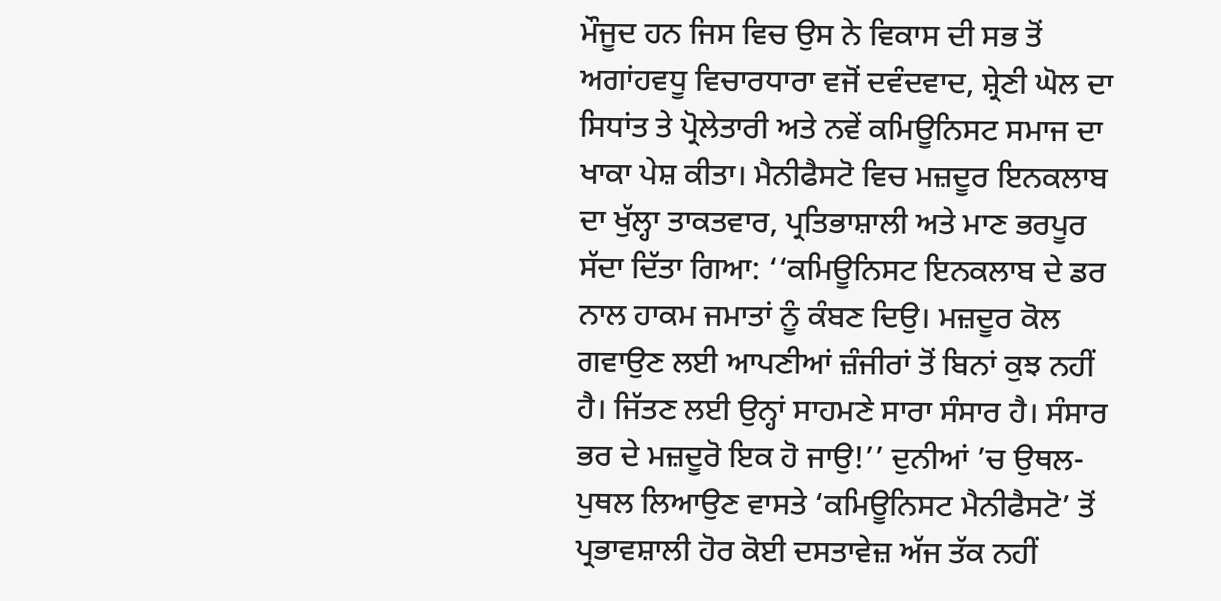ਮੌਜੂਦ ਹਨ ਜਿਸ ਵਿਚ ਉਸ ਨੇ ਵਿਕਾਸ ਦੀ ਸਭ ਤੋਂ ਅਗਾਂਹਵਧੂ ਵਿਚਾਰਧਾਰਾ ਵਜੋਂ ਦਵੰਦਵਾਦ, ਸ਼੍ਰੇਣੀ ਘੋਲ ਦਾ ਸਿਧਾਂਤ ਤੇ ਪ੍ਰੋਲੇਤਾਰੀ ਅਤੇ ਨਵੇਂ ਕਮਿਊਨਿਸਟ ਸਮਾਜ ਦਾ ਖਾਕਾ ਪੇਸ਼ ਕੀਤਾ। ਮੈਨੀਫੈਸਟੋ ਵਿਚ ਮਜ਼ਦੂਰ ਇਨਕਲਾਬ ਦਾ ਖੁੱਲ੍ਹਾ ਤਾਕਤਵਾਰ, ਪ੍ਰਤਿਭਾਸ਼ਾਲੀ ਅਤੇ ਮਾਣ ਭਰਪੂਰ ਸੱਦਾ ਦਿੱਤਾ ਗਿਆ: ‘‘ਕਮਿਊਨਿਸਟ ਇਨਕਲਾਬ ਦੇ ਡਰ ਨਾਲ ਹਾਕਮ ਜਮਾਤਾਂ ਨੂੰ ਕੰਬਣ ਦਿਉ। ਮਜ਼ਦੂਰ ਕੋਲ ਗਵਾਉਣ ਲਈ ਆਪਣੀਆਂ ਜ਼ੰਜੀਰਾਂ ਤੋਂ ਬਿਨਾਂ ਕੁਝ ਨਹੀਂ ਹੈ। ਜਿੱਤਣ ਲਈ ਉਨ੍ਹਾਂ ਸਾਹਮਣੇ ਸਾਰਾ ਸੰਸਾਰ ਹੈ। ਸੰਸਾਰ ਭਰ ਦੇ ਮਜ਼ਦੂਰੋ ਇਕ ਹੋ ਜਾਉ!’’ ਦੁਨੀਆਂ ’ਚ ਉਥਲ-ਪੁਥਲ ਲਿਆਉਣ ਵਾਸਤੇ ‘ਕਮਿਊਨਿਸਟ ਮੈਨੀਫੈਸਟੋ’ ਤੋਂ ਪ੍ਰਭਾਵਸ਼ਾਲੀ ਹੋਰ ਕੋਈ ਦਸਤਾਵੇਜ਼ ਅੱਜ ਤੱਕ ਨਹੀਂ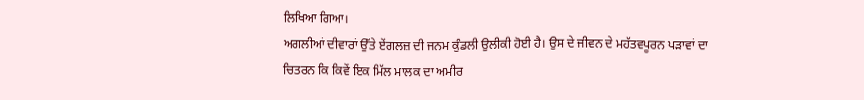ਲਿਖਿਆ ਗਿਆ।
ਅਗਲੀਆਂ ਦੀਵਾਰਾਂ ਉੱਤੇ ਏਂਗਲਜ਼ ਦੀ ਜਨਮ ਕੁੰਡਲੀ ਉਲੀਕੀ ਹੋਈ ਹੈ। ਉਸ ਦੇ ਜੀਵਨ ਦੇ ਮਹੱਤਵਪੂਰਨ ਪੜਾਵਾਂ ਦਾ ਚਿਤਰਨ ਕਿ ਕਿਵੇਂ ਇਕ ਮਿੱਲ ਮਾਲਕ ਦਾ ਅਮੀਰ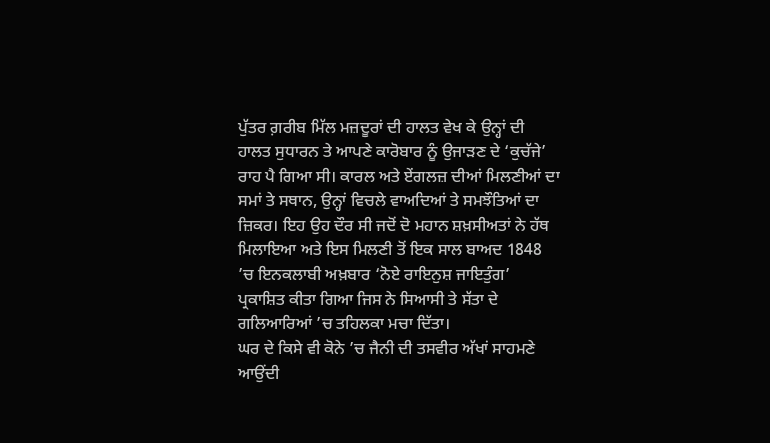ਪੁੱਤਰ ਗ਼ਰੀਬ ਮਿੱਲ ਮਜ਼ਦੂਰਾਂ ਦੀ ਹਾਲਤ ਵੇਖ ਕੇ ਉਨ੍ਹਾਂ ਦੀ ਹਾਲਤ ਸੁਧਾਰਨ ਤੇ ਆਪਣੇ ਕਾਰੋਬਾਰ ਨੂੰ ਉਜਾੜਣ ਦੇ ‘ਕੁਚੱਜੇ’ ਰਾਹ ਪੈ ਗਿਆ ਸੀ। ਕਾਰਲ ਅਤੇ ਏਂਗਲਜ਼ ਦੀਆਂ ਮਿਲਣੀਆਂ ਦਾ ਸਮਾਂ ਤੇ ਸਥਾਨ, ਉਨ੍ਹਾਂ ਵਿਚਲੇ ਵਾਅਦਿਆਂ ਤੇ ਸਮਝੌਤਿਆਂ ਦਾ ਜ਼ਿਕਰ। ਇਹ ਉਹ ਦੌਰ ਸੀ ਜਦੋਂ ਦੋ ਮਹਾਨ ਸ਼ਖ਼ਸੀਅਤਾਂ ਨੇ ਹੱਥ ਮਿਲਾਇਆ ਅਤੇ ਇਸ ਮਿਲਣੀ ਤੋਂ ਇਕ ਸਾਲ ਬਾਅਦ 1848 ’ਚ ਇਨਕਲਾਬੀ ਅਖ਼ਬਾਰ ‘ਨੋਏ ਰਾਇਨੁਸ਼ ਜਾਇਤੁੰਗ’ ਪ੍ਰਕਾਸ਼ਿਤ ਕੀਤਾ ਗਿਆ ਜਿਸ ਨੇ ਸਿਆਸੀ ਤੇ ਸੱਤਾ ਦੇ ਗਲਿਆਰਿਆਂ ’ਚ ਤਹਿਲਕਾ ਮਚਾ ਦਿੱਤਾ।
ਘਰ ਦੇ ਕਿਸੇ ਵੀ ਕੋਨੇ ’ਚ ਜੈਨੀ ਦੀ ਤਸਵੀਰ ਅੱਖਾਂ ਸਾਹਮਣੇ ਆਉਂਦੀ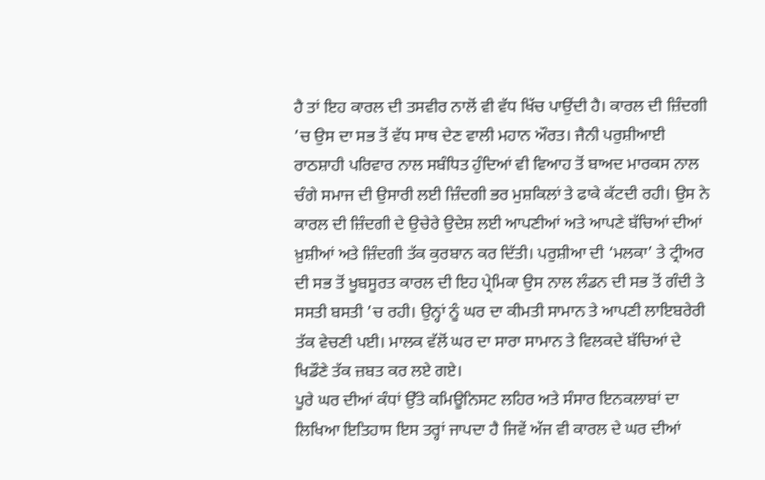ਹੈ ਤਾਂ ਇਹ ਕਾਰਲ ਦੀ ਤਸਵੀਰ ਨਾਲੋਂ ਵੀ ਵੱਧ ਖਿੱਚ ਪਾਉਂਦੀ ਹੈ। ਕਾਰਲ ਦੀ ਜ਼ਿੰਦਗੀ ’ਚ ਉਸ ਦਾ ਸਭ ਤੋਂ ਵੱਧ ਸਾਥ ਦੇਣ ਵਾਲੀ ਮਹਾਨ ਔਰਤ। ਜੈਨੀ ਪਰੁਸ਼ੀਆਈ ਰਾਠਸ਼ਾਹੀ ਪਰਿਵਾਰ ਨਾਲ ਸਬੰਧਿਤ ਹੁੰਦਿਆਂ ਵੀ ਵਿਆਹ ਤੋਂ ਬਾਅਦ ਮਾਰਕਸ ਨਾਲ ਚੰਗੇ ਸਮਾਜ ਦੀ ਉਸਾਰੀ ਲਈ ਜ਼ਿੰਦਗੀ ਭਰ ਮੁਸ਼ਕਿਲਾਂ ਤੇ ਫਾਕੇ ਕੱਟਦੀ ਰਹੀ। ਉਸ ਨੇ ਕਾਰਲ ਦੀ ਜ਼ਿੰਦਗੀ ਦੇ ਉਚੇਰੇ ਉਦੇਸ਼ ਲਈ ਆਪਣੀਆਂ ਅਤੇ ਆਪਣੇ ਬੱਚਿਆਂ ਦੀਆਂ ਖ਼ੁਸ਼ੀਆਂ ਅਤੇ ਜ਼ਿੰਦਗੀ ਤੱਕ ਕੁਰਬਾਨ ਕਰ ਦਿੱਤੀ। ਪਰੁਸ਼ੀਆ ਦੀ ‘ਮਲਕਾ’ ਤੇ ਟ੍ਰੀਅਰ ਦੀ ਸਭ ਤੋਂ ਖੂਬਸੂਰਤ ਕਾਰਲ ਦੀ ਇਹ ਪ੍ਰੇਮਿਕਾ ਉਸ ਨਾਲ ਲੰਡਨ ਦੀ ਸਭ ਤੋਂ ਗੰਦੀ ਤੇ ਸਸਤੀ ਬਸਤੀ ’ਚ ਰਹੀ। ਉਨ੍ਹਾਂ ਨੂੰ ਘਰ ਦਾ ਕੀਮਤੀ ਸਾਮਾਨ ਤੇ ਆਪਣੀ ਲਾਇਬਰੇਰੀ ਤੱਕ ਵੇਚਣੀ ਪਈ। ਮਾਲਕ ਵੱਲੋਂ ਘਰ ਦਾ ਸਾਰਾ ਸਾਮਾਨ ਤੇ ਵਿਲਕਦੇ ਬੱਚਿਆਂ ਦੇ ਖਿਡੌਣੇ ਤੱਕ ਜ਼ਬਤ ਕਰ ਲਏ ਗਏ।
ਪੂਰੇ ਘਰ ਦੀਆਂ ਕੰਧਾਂ ਉੱਤੇ ਕਮਿਊਨਿਸਟ ਲਹਿਰ ਅਤੇ ਸੰਸਾਰ ਇਨਕਲਾਬਾਂ ਦਾ ਲਿਖਿਆ ਇਤਿਹਾਸ ਇਸ ਤਰ੍ਹਾਂ ਜਾਪਦਾ ਹੈ ਜਿਵੇਂ ਅੱਜ ਵੀ ਕਾਰਲ ਦੇ ਘਰ ਦੀਆਂ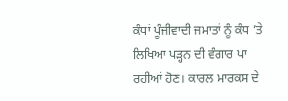ਕੰਧਾਂ ਪੂੰਜੀਵਾਦੀ ਜਮਾਤਾਂ ਨੂੰ ਕੰਧ ’ਤੇ ਲਿਖਿਆ ਪੜ੍ਹਨ ਦੀ ਵੰਗਾਰ ਪਾ ਰਹੀਆਂ ਹੋਣ। ਕਾਰਲ ਮਾਰਕਸ ਦੇ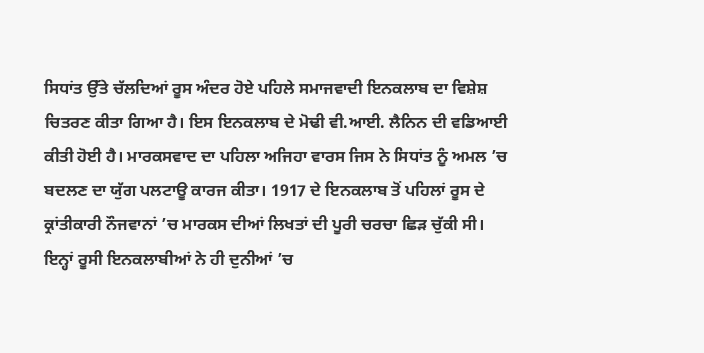ਸਿਧਾਂਤ ਉੱਤੇ ਚੱਲਦਿਆਂ ਰੂਸ ਅੰਦਰ ਹੋਏ ਪਹਿਲੇ ਸਮਾਜਵਾਦੀ ਇਨਕਲਾਬ ਦਾ ਵਿਸ਼ੇਸ਼ ਚਿਤਰਣ ਕੀਤਾ ਗਿਆ ਹੈ। ਇਸ ਇਨਕਲਾਬ ਦੇ ਮੋਢੀ ਵੀ.ਆਈ. ਲੈਨਿਨ ਦੀ ਵਡਿਆਈ ਕੀਤੀ ਹੋਈ ਹੈ। ਮਾਰਕਸਵਾਦ ਦਾ ਪਹਿਲਾ ਅਜਿਹਾ ਵਾਰਸ ਜਿਸ ਨੇ ਸਿਧਾਂਤ ਨੂੰ ਅਮਲ ’ਚ ਬਦਲਣ ਦਾ ਯੁੱਗ ਪਲਟਾਊ ਕਾਰਜ ਕੀਤਾ। 1917 ਦੇ ਇਨਕਲਾਬ ਤੋਂ ਪਹਿਲਾਂ ਰੂਸ ਦੇ ਕ੍ਰਾਂਤੀਕਾਰੀ ਨੌਜਵਾਨਾਂ ’ਚ ਮਾਰਕਸ ਦੀਆਂ ਲਿਖਤਾਂ ਦੀ ਪੂਰੀ ਚਰਚਾ ਛਿੜ ਚੁੱਕੀ ਸੀ। ਇਨ੍ਹਾਂ ਰੂਸੀ ਇਨਕਲਾਬੀਆਂ ਨੇ ਹੀ ਦੁਨੀਆਂ ’ਚ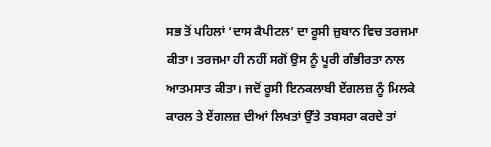ਸਭ ਤੋਂ ਪਹਿਲਾਂ ‘ਦਾਸ ਕੈਪੀਟਲ’ ਦਾ ਰੂਸੀ ਜ਼ੁਬਾਨ ਵਿਚ ਤਰਜਮਾ ਕੀਤਾ। ਤਰਜਮਾ ਹੀ ਨਹੀਂ ਸਗੋਂ ਉਸ ਨੂੰ ਪੂਰੀ ਗੰਭੀਰਤਾ ਨਾਲ ਆਤਮਸਾਤ ਕੀਤਾ। ਜਦੋਂ ਰੂਸੀ ਇਨਕਲਾਬੀ ਏਂਗਲਜ਼ ਨੂੰ ਮਿਲਕੇ ਕਾਰਲ ਤੇ ਏਂਗਲਜ਼ ਦੀਆਂ ਲਿਖਤਾਂ ਉੱਤੇ ਤਬਸਰਾ ਕਰਦੇ ਤਾਂ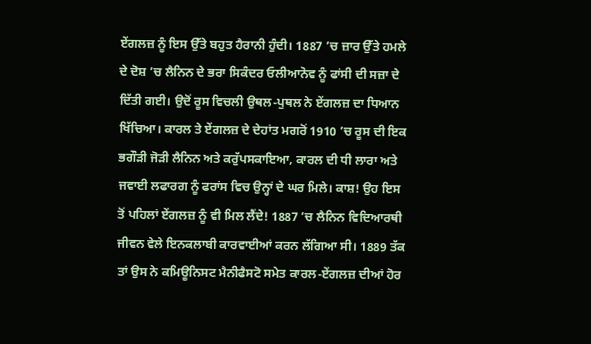ਏਂਗਲਜ਼ ਨੂੰ ਇਸ ਉੱਤੇ ਬਹੁਤ ਹੈਰਾਨੀ ਹੁੰਦੀ। 1887 ’ਚ ਜ਼ਾਰ ਉੱਤੇ ਹਮਲੇ ਦੇ ਦੋਸ਼ ’ਚ ਲੈਨਿਨ ਦੇ ਭਰਾ ਸਿਕੰਦਰ ਓਲੀਆਨੋਵ ਨੂੰ ਫਾਂਸੀ ਦੀ ਸਜ਼ਾ ਦੇ ਦਿੱਤੀ ਗਈ। ਉਦੋਂ ਰੂਸ ਵਿਚਲੀ ਉਥਲ-ਪੁਥਲ ਨੇ ਏਂਗਲਜ਼ ਦਾ ਧਿਆਨ ਖਿੱਚਿਆ। ਕਾਰਲ ਤੇ ਏਂਗਲਜ਼ ਦੇ ਦੇਹਾਂਤ ਮਗਰੋਂ 1910 ’ਚ ਰੂਸ ਦੀ ਇਕ ਭਗੌੜੀ ਜੋੜੀ ਲੈਨਿਨ ਅਤੇ ਕਰੁੱਪਸਕਾਇਆ, ਕਾਰਲ ਦੀ ਧੀ ਲਾਰਾ ਅਤੇ ਜਵਾਈ ਲਫਾਰਗ ਨੂੰ ਫਰਾਂਸ ਵਿਚ ਉਨ੍ਹਾਂ ਦੇ ਘਰ ਮਿਲੇ। ਕਾਸ਼! ਉਹ ਇਸ ਤੋਂ ਪਹਿਲਾਂ ਏਂਗਲਜ਼ ਨੂੰ ਵੀ ਮਿਲ ਲੈਂਦੇ! 1887 ’ਚ ਲੈਨਿਨ ਵਿਦਿਆਰਥੀ ਜੀਵਨ ਵੇਲੇ ਇਨਕਲਾਬੀ ਕਾਰਵਾਈਆਂ ਕਰਨ ਲੱਗਿਆ ਸੀ। 1889 ਤੱਕ ਤਾਂ ਉਸ ਨੇ ਕਮਿਊਨਿਸਟ ਮੈਨੀਫੈਸਟੋ ਸਮੇਤ ਕਾਰਲ-ਏਂਗਲਜ਼ ਦੀਆਂ ਹੋਰ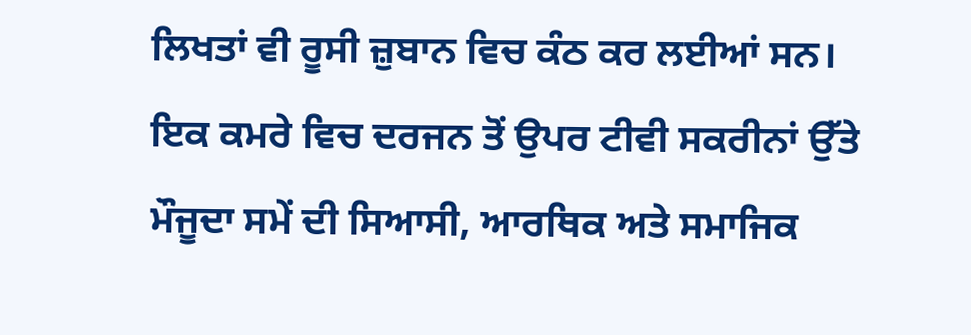ਲਿਖਤਾਂ ਵੀ ਰੂਸੀ ਜ਼ੁਬਾਨ ਵਿਚ ਕੰਠ ਕਰ ਲਈਆਂ ਸਨ।
ਇਕ ਕਮਰੇ ਵਿਚ ਦਰਜਨ ਤੋਂ ਉਪਰ ਟੀਵੀ ਸਕਰੀਨਾਂ ਉੱਤੇ ਮੌਜੂਦਾ ਸਮੇਂ ਦੀ ਸਿਆਸੀ, ਆਰਥਿਕ ਅਤੇ ਸਮਾਜਿਕ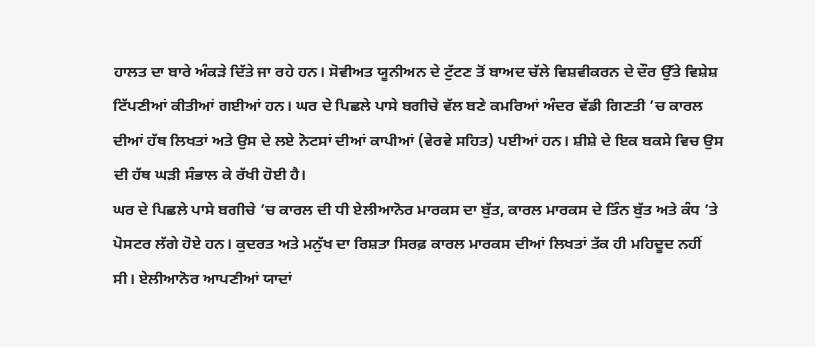ਹਾਲਤ ਦਾ ਬਾਰੇ ਅੰਕੜੇ ਦਿੱਤੇ ਜਾ ਰਹੇ ਹਨ। ਸੋਵੀਅਤ ਯੂਨੀਅਨ ਦੇ ਟੁੱਟਣ ਤੋਂ ਬਾਅਦ ਚੱਲੇ ਵਿਸ਼ਵੀਕਰਨ ਦੇ ਦੌਰ ਉੱਤੇ ਵਿਸ਼ੇਸ਼ ਟਿੱਪਣੀਆਂ ਕੀਤੀਆਂ ਗਈਆਂ ਹਨ। ਘਰ ਦੇ ਪਿਛਲੇ ਪਾਸੇ ਬਗੀਚੇ ਵੱਲ ਬਣੇ ਕਮਰਿਆਂ ਅੰਦਰ ਵੱਡੀ ਗਿਣਤੀ ’ਚ ਕਾਰਲ ਦੀਆਂ ਹੱਥ ਲਿਖਤਾਂ ਅਤੇ ਉਸ ਦੇ ਲਏ ਨੋਟਸਾਂ ਦੀਆਂ ਕਾਪੀਆਂ (ਵੇਰਵੇ ਸਹਿਤ) ਪਈਆਂ ਹਨ। ਸ਼ੀਸ਼ੇ ਦੇ ਇਕ ਬਕਸੇ ਵਿਚ ਉਸ ਦੀ ਹੱਥ ਘੜੀ ਸੰਭਾਲ ਕੇ ਰੱਖੀ ਹੋਈ ਹੈ।
ਘਰ ਦੇ ਪਿਛਲੇ ਪਾਸੇ ਬਗੀਚੇ ’ਚ ਕਾਰਲ ਦੀ ਧੀ ਏਲੀਆਨੋਰ ਮਾਰਕਸ ਦਾ ਬੁੱਤ, ਕਾਰਲ ਮਾਰਕਸ ਦੇ ਤਿੰਨ ਬੁੱਤ ਅਤੇ ਕੰਧ ’ਤੇ ਪੋਸਟਰ ਲੱਗੇ ਹੋਏ ਹਨ। ਕੁਦਰਤ ਅਤੇ ਮਨੁੱਖ ਦਾ ਰਿਸ਼ਤਾ ਸਿਰਫ਼ ਕਾਰਲ ਮਾਰਕਸ ਦੀਆਂ ਲਿਖਤਾਂ ਤੱਕ ਹੀ ਮਹਿਦੂਦ ਨਹੀਂ ਸੀ। ਏਲੀਆਨੋਰ ਆਪਣੀਆਂ ਯਾਦਾਂ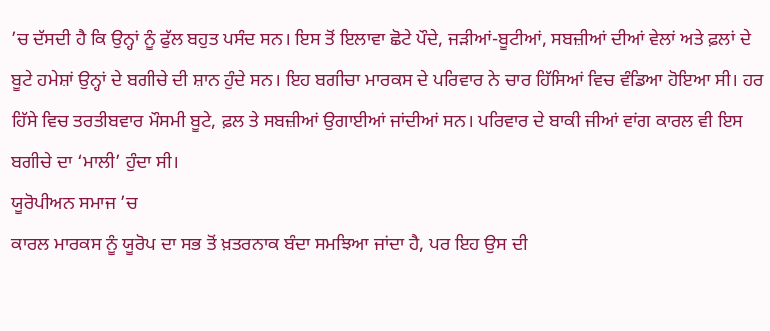’ਚ ਦੱਸਦੀ ਹੈ ਕਿ ਉਨ੍ਹਾਂ ਨੂੰ ਫੁੱਲ ਬਹੁਤ ਪਸੰਦ ਸਨ। ਇਸ ਤੋਂ ਇਲਾਵਾ ਛੋਟੇ ਪੌਦੇ, ਜੜੀਆਂ-ਬੂਟੀਆਂ, ਸਬਜ਼ੀਆਂ ਦੀਆਂ ਵੇਲਾਂ ਅਤੇ ਫ਼ਲਾਂ ਦੇ ਬੂਟੇ ਹਮੇਸ਼ਾਂ ਉਨ੍ਹਾਂ ਦੇ ਬਗੀਚੇ ਦੀ ਸ਼ਾਨ ਹੁੰਦੇ ਸਨ। ਇਹ ਬਗੀਚਾ ਮਾਰਕਸ ਦੇ ਪਰਿਵਾਰ ਨੇ ਚਾਰ ਹਿੱਸਿਆਂ ਵਿਚ ਵੰਡਿਆ ਹੋਇਆ ਸੀ। ਹਰ ਹਿੱਸੇ ਵਿਚ ਤਰਤੀਬਵਾਰ ਮੌਸਮੀ ਬੂਟੇ, ਫ਼ਲ ਤੇ ਸਬਜ਼ੀਆਂ ਉਗਾਈਆਂ ਜਾਂਦੀਆਂ ਸਨ। ਪਰਿਵਾਰ ਦੇ ਬਾਕੀ ਜੀਆਂ ਵਾਂਗ ਕਾਰਲ ਵੀ ਇਸ ਬਗੀਚੇ ਦਾ ‘ਮਾਲੀ’ ਹੁੰਦਾ ਸੀ।
ਯੂਰੋਪੀਅਨ ਸਮਾਜ ’ਚ
ਕਾਰਲ ਮਾਰਕਸ ਨੂੰ ਯੂਰੋਪ ਦਾ ਸਭ ਤੋਂ ਖ਼ਤਰਨਾਕ ਬੰਦਾ ਸਮਝਿਆ ਜਾਂਦਾ ਹੈ, ਪਰ ਇਹ ਉਸ ਦੀ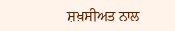ਸ਼ਖ਼ਸੀਅਤ ਨਾਲ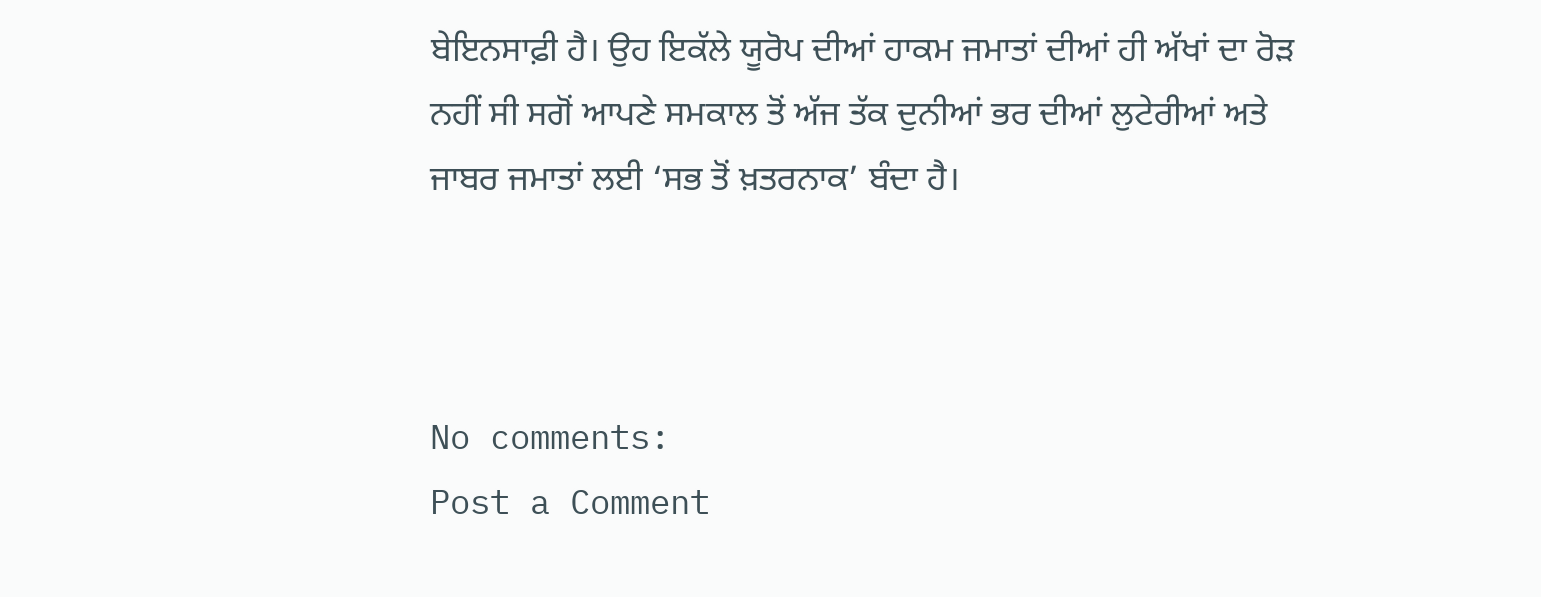ਬੇਇਨਸਾਫ਼ੀ ਹੈ। ਉਹ ਇਕੱਲੇ ਯੂਰੋਪ ਦੀਆਂ ਹਾਕਮ ਜਮਾਤਾਂ ਦੀਆਂ ਹੀ ਅੱਖਾਂ ਦਾ ਰੋੜ ਨਹੀਂ ਸੀ ਸਗੋਂ ਆਪਣੇ ਸਮਕਾਲ ਤੋਂ ਅੱਜ ਤੱਕ ਦੁਨੀਆਂ ਭਰ ਦੀਆਂ ਲੁਟੇਰੀਆਂ ਅਤੇ ਜਾਬਰ ਜਮਾਤਾਂ ਲਈ ‘ਸਭ ਤੋਂ ਖ਼ਤਰਨਾਕ’ ਬੰਦਾ ਹੈ।



No comments:
Post a Comment